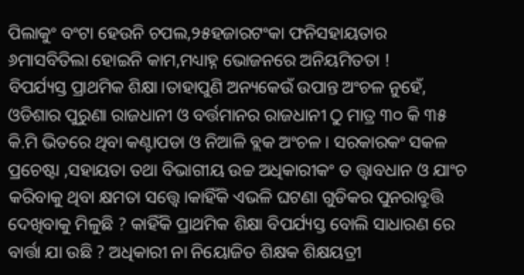ପିଲାକୁଂ ବଂଟା ହେଉନି ଚପଲ,୨୫ହଜାରଟଂକା ଫନିସହାୟତାର ୬ମାସବିତିଲା ହୋଇନି କାମ,ମଧ୍ୟାହ୍ନ ଭୋଜନରେ ଅନିୟମିତତା !
ବିପର୍ଯ୍ୟସ୍ତ ପ୍ରାଥମିକ ଶିକ୍ଷା।ତାହାପୁଣି ଅନ୍ୟକେଉଁ ଉପାନ୍ତ ଅଂଚଳ ନୁହେଁ, ଓଡିଶାର ପୁରୁଣା ରାଜଧାନୀ ଓ ବର୍ତ୍ତମାନର ରାଜଧାନୀ ଠୁ ମାତ୍ର ୩୦ କି ୩୫ କି.ମି ଭିତରେ ଥିବା କଣ୍ଟାପଡା ଓ ନିଆଳି ବ୍ଲକ ଅଂଚଳ । ସରକାରକଂ ସକଳ ପ୍ରଚେଷ୍ଟା ,ସହାୟତା ତଥା ବିଭାଗୀୟ ଉଚ୍ଚ ଅଧିକାରୀକଂ ତ ତ୍ତ୍ୱାବଧାନ ଓ ଯାଂଚ କରିବାକୁ ଥିବା କ୍ଷମତା ସତ୍ତ୍ୱେ।କାହିଁକି ଏଭଳି ଘଟଣା ଗୁଡିକର ପୁନରାବ୍ରୁତ୍ତି ଦେଖିବାକୁ ମିଳୁଛି ? କାହିଁକି ପ୍ରାଥମିକ ଶିକ୍ଷା ବିପର୍ଯ୍ୟସ୍ତ ବୋଲି ସାଧାରଣ ରେ ବାର୍ତ୍ତା ଯା ଉଛି ? ଅଧିକାରୀ ନା ନିୟୋଜିତ ଶିକ୍ଷକ ଶିକ୍ଷୟତ୍ରୀ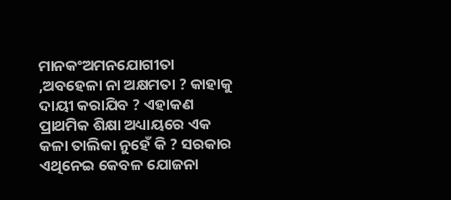ମାନକଂଅମନଯୋଗୀତା ,ଅବହେଳା ନା ଅକ୍ଷମତା ? କାହାକୁ ଦାୟୀ କରାଯିବ ? ଏହାକଣ ପ୍ରାଥମିକ ଶିକ୍ଷା ଅଧ୍ୟାୟରେ ଏକ କଳା ତାଲିକା ନୁହେଁ କି ? ସରକାର ଏଥିନେଇ କେବଳ ଯୋଜନା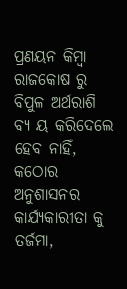ପ୍ରଣୟନ କିମ୍ବା ରାଜକୋଷ ରୁ ବିପୁଳ ଅର୍ଥରାଶି ବ୍ୟ ୟ କରିଦେଲେ ହେବ ନାହିଁ, କଠୋର ଅନୁଶାସନର କାର୍ଯ୍ୟକାରୀତା କୁ ତର୍ଜମା,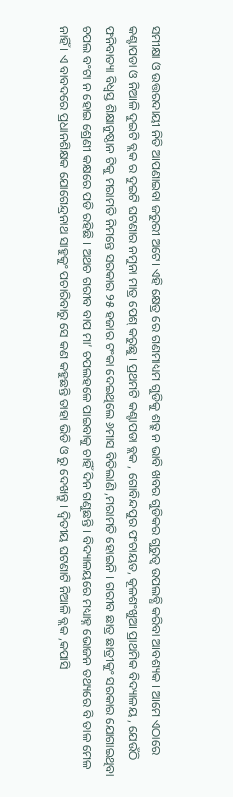ସମୀକ୍ଷା ଓ ଉତ୍ତରଦାୟୀ ନିତି ଆପଣାଇବା ଜରୁରୀ ଅଟେ। ଏହି କ୍ଷେତ୍ର ରେ ଗଣମାଧ୍ୟମ ଗୁଡିକୁ ଶତ୍ରୁ ନ ଭାବି ଖବର ଗୁଡିକର ଗୁରୁତ୍ୱ ଉପଲବ୍ଧି କରିବା ଆବଶ୍ୟକ । ଆମେ ଏଠାରେ କଣ୍ଟାପଡା ଓ ନିଆଳି ଦୁଇଟି ବ୍ଲକ ର ଦୁଇଟି ଘଟଣାର ନମୁନା ମାତ୍ର ପେଶ୍ କରୁଛୁ । ପ୍ରଥମଟି କଣ୍ଟାପଡା ବ୍ଲକ , ଗୋବିନ୍ଦପୁର ପଂଚାୟତ, କୂଳଶଂଖୁଆ ପ୍ରାଥମିକ ବିଦ୍ୟାଳୟ , ଯେଉଁଠି ଫନିବାତ୍ୟା ବିଧ୍ୱସ୍ତ ଶିକ୍ଷାନୁଷ୍ଠାନ ଟିକୁ ମରାମତି ନିମନ୍ତେ ସରକାର ୨୫ ହଜାର ଟଂକା ଦେଇଥିଲେ ୬ମାସ ବିତିଲାଣି ,ମରାମତି ହୋଇନି । ଗରୀବ ଛାତ୍ର ଛାତ୍ରୀକୁଂ ସରକାର ଯୋଗାଇଥିବା ଚପଲ ବଂଟା ନ ହୋଇ ଶ୍ରେଣୀ କକ୍ଷରେ ପଡି ରହିଛି । ଅଥଚ ଗରୀବ ବାପ ମା’ ଚପଲହଳେ ପାଇବାକୁ ଚାହିଁ ଦିନ ଗଣୁଛନ୍ତି । ବିଦ୍ୟାଳୟରେ ମଧ୍ୟାହ୍ନ ଭୋଜନ ତଥ୍ୟରେ ବି ତାଳ ମେଳ ନାହିଁ । ଏ ବାବଦରେ ପ୍ରଧାନଶିକ୍ଷକ ଯୋଗେନ୍ଦ୍ରନାଥ ସାହୁକୁଂ ପଚାରିବାରୁ ସେ କଣ କହୁଛନ୍ତି ତାହା ଭିଡି ଓ ରୁ ଦେଖନ୍ତୁ । ଦ୍ୱିତୀୟ ଘଟଣାଟି ନିଆଳି ବ୍ଲକ ,କପାସି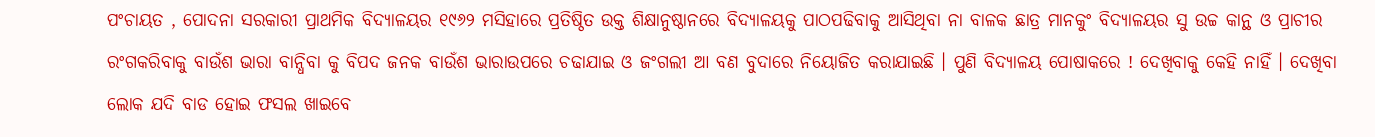ପଂଚାୟତ , ପୋଦନା ସରକାରୀ ପ୍ରାଥମିକ ବିଦ୍ୟାଳୟର ୧୯୬୨ ମସିହାରେ ପ୍ରତିଷ୍ଠିତ ଉକ୍ତ ଶିକ୍ଷାନୁଷ୍ଠାନରେ ବିଦ୍ୟାଳୟକୁ ପାଠପଢିବାକୁ ଆସିଥିବା ନା ବାଳକ ଛାତ୍ର ମାନକୁଂ ବିଦ୍ୟାଳୟର ସୁ ଉଚ୍ଚ କାନ୍ଥ ଓ ପ୍ରାଚୀର ରଂଗକରିବାକୁ ବାଉଁଶ ଭାରା ବାନ୍ଧିବା କୁ ବିପଦ ଜନକ ବାଉଁଶ ଭାରାଉପରେ ଚଢାଯାଇ ଓ ଜଂଗଲୀ ଆ ବଣ ବୁଦାରେ ନିୟୋଜିତ କରାଯାଇଛି । ପୁଣି ବିଦ୍ୟାଳୟ ପୋଷାକରେ ! ଦେଖିବାକୁ କେହି ନାହିଁ । ଦେଖିବା ଲୋକ ଯଦି ବାଡ ହୋଇ ଫସଲ ଖାଇବେ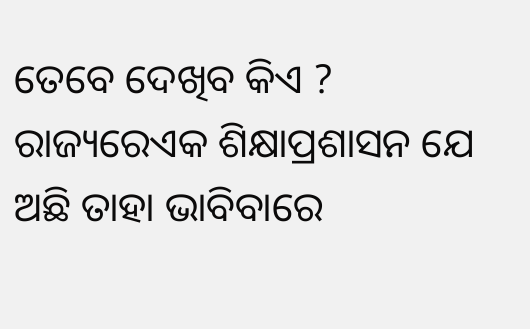ତେବେ ଦେଖିବ କିଏ ? ରାଜ୍ୟରେଏକ ଶିକ୍ଷାପ୍ରଶାସନ ଯେ ଅଛି ତାହା ଭାବିବାରେ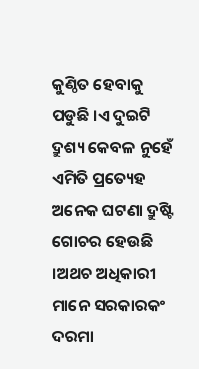କୁଣ୍ଠିତ ହେବାକୁ ପଡୁଛି ।ଏ ଦୁଇଟି ଦ୍ରୁଶ୍ୟ କେବଳ ନୁହେଁ ଏମିତି ପ୍ରତ୍ୟେହ ଅନେକ ଘଟଣା ଦ୍ରୁଷ୍ଟି ଗୋଚର ହେଉଛି ।ଅଥଚ ଅଧିକାରୀ ମାନେ ସରକାରକଂ ଦରମା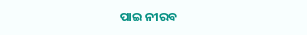ପାଇ ନୀରବ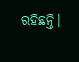ରହିଛନ୍ତି।